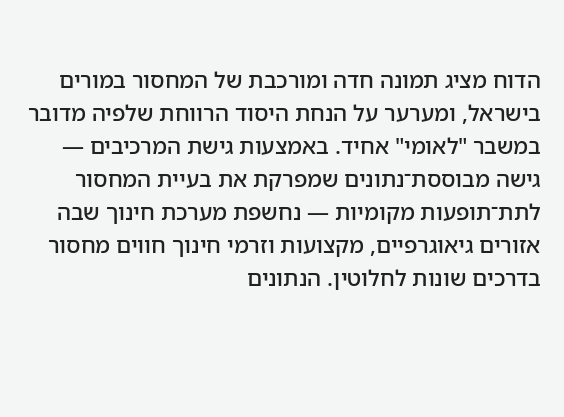הדוח מציג תמונה חדה ומורכבת של המחסור במורים בישראל, ומערער על הנחת היסוד הרווחת שלפיה מדובר במשבר "לאומי" אחיד. באמצעות גישת המרכיבים — גישה מבוססת־נתונים שמפרקת את בעיית המחסור לתת־תופעות מקומיות — נחשפת מערכת חינוך שבה אזורים גיאוגרפיים, מקצועות וזרמי חינוך חווים מחסור בדרכים שונות לחלוטין. הנתונים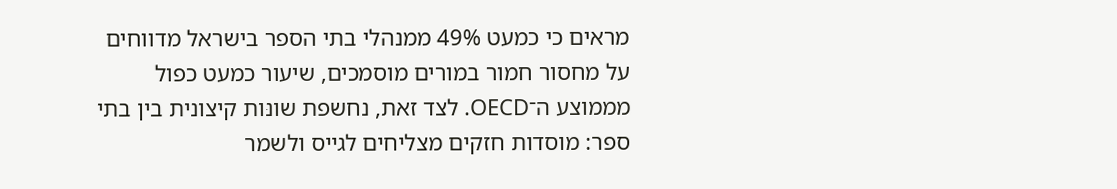מראים כי כמעט 49% ממנהלי בתי הספר בישראל מדווחים על מחסור חמור במורים מוסמכים, שיעור כמעט כפול מממוצע ה־OECD. לצד זאת, נחשפת שונּות קיצונית בין בתי ספר: מוסדות חזקים מצליחים לגייס ולשמר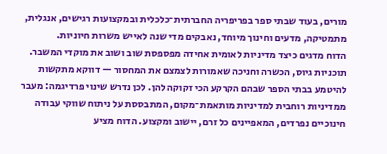מורים, בעוד שבתי ספר בפריפריה החברתית־כלכלית ובמקצועות רגישים, אנגלית, מתמטיקה, מדעים וחינוך מיוחד, נאבקים מדי שנה לאייש משרות חיוניות.
הדוח מדגים כיצד מדיניות לאומית אחידה מפספסת שוב ושוב את מוקדי המשבר. תוכניות גיוס, הכשרה וחניכה שאמורות לצמצם את המחסור — דווקא מתקשות להיטמע בבתי הספר שבהם הקרקע הכי זקוקה להן. לכן נדרש שינוי פרדיגמה: מעבר ממדיניות רוחבית למדיניות מותאמת־מקום, המתבססת על ניתוח שווקי עבודה חינוכיים נפרדים, המאפיינים כל זרם, יישוב ומקצוע. הדוח מציע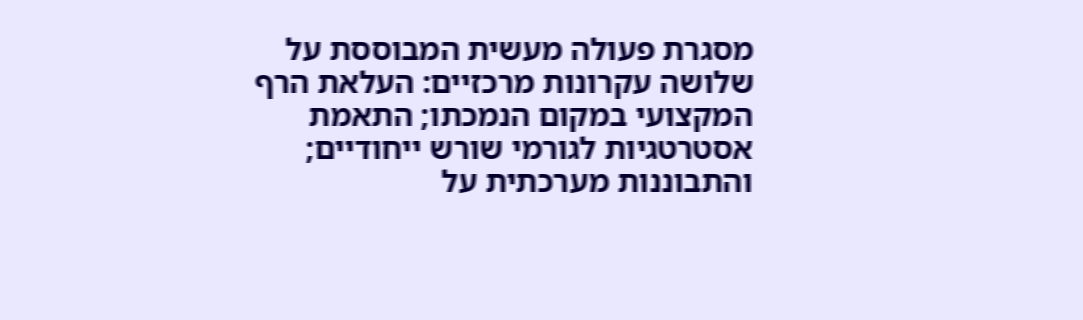מסגרת פעולה מעשית המבוססת על שלושה עקרונות מרכזיים: העלאת הרף המקצועי במקום הנמכתו; התאמת אסטרטגיות לגורמי שורש ייחודיים; והתבוננות מערכתית על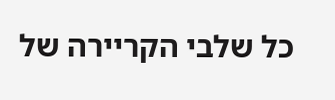כל שלבי הקריירה של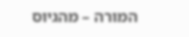המורה – מהגיוס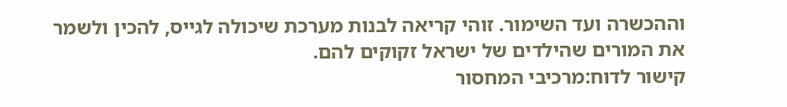וההכשרה ועד השימור. זוהי קריאה לבנות מערכת שיכולה לגייס, להכין ולשמר את המורים שהילדים של ישראל זקוקים להם.
קישור לדוח:מרכיבי המחסור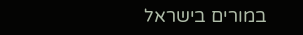במורים בישראל